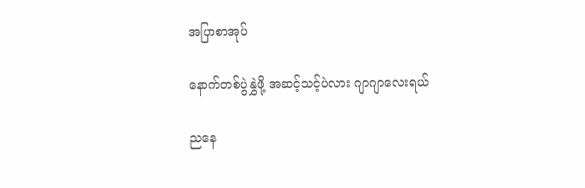အပြာစာအုပ်

နောက်တစ်ပွဲနွှဲဖို့ အဆင့်သင့်ပဲလား ဂျာဂျာလေးရယ်

ညနေ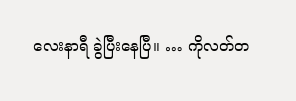လေးနာရီ ခွဲပြီးနေပြီ။ … ကိုလတ်တ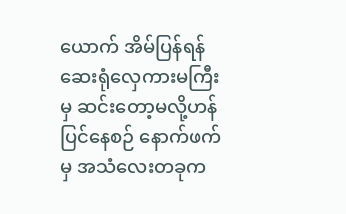ယောက် အိမ်ပြန်ရန် ဆေးရုံလှေကားမကြီးမှ ဆင်းတော့မလို့ဟန်ပြင်နေစဉ် နောက်ဖက်မှ အသံလေးတခုက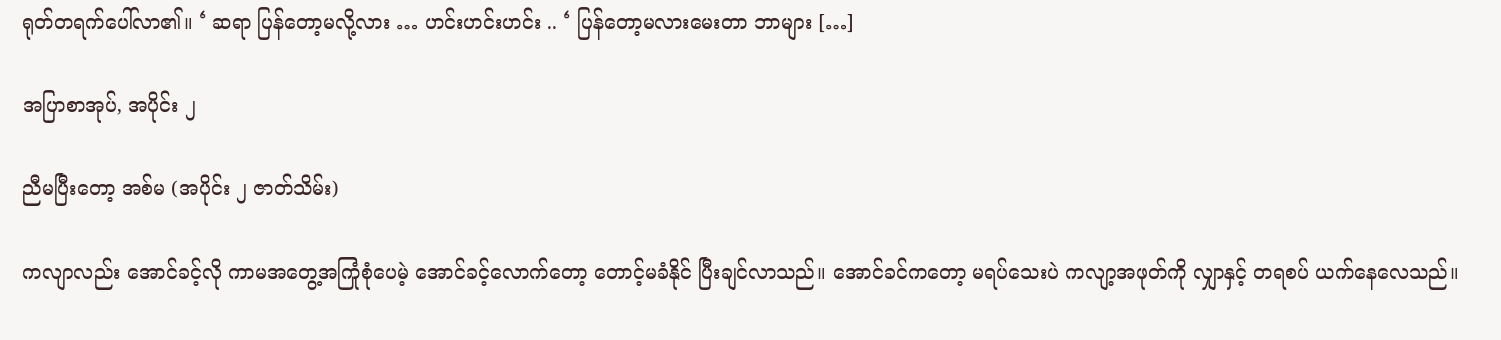ရုတ်တရက်ပေါ်လာ၏။ ‘ ဆရာ ပြန်တော့မလို့လား … ဟင်းဟင်းဟင်း .. ‘ ပြန်တော့မလားမေးတာ ဘာများ […]

အပြာစာအုပ်, အပိုင်း ၂

ညီမပြီးတော့ အစ်မ (အပိုင်း ၂ ဇာတ်သိမ်း)

ကလျာလည်း အောင်ခင့်လို ကာမအတွေ့အကြုံစုံပေမဲ့ အောင်ခင့်လောက်တော့ တောင့်မခံနိုင် ပြီးချင်လာသည်။ အောင်ခင်ကတော့ မရပ်သေးပဲ ကလျာ့အဖုတ်ကို လျှာနှင့် တရစပ် ယက်နေလေသည်။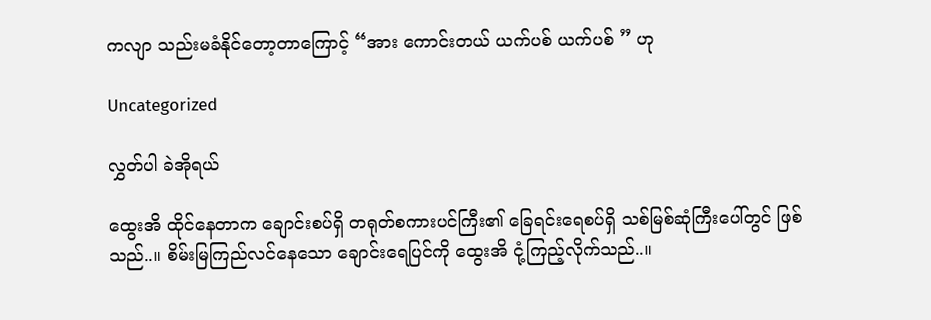ကလျာ သည်းမခံနိုင်တော့တာကြောင့် “အား ကောင်းတယ် ယက်ပစ် ယက်ပစ် ” ဟု

Uncategorized

လွှတ်ပါ ခဲအိုရယ်

ထွေးအိ ထိုင်နေတာက ချောင်းစပ်ရှိ တရုတ်စကားပင်ကြီး၏ ခြေရင်းရေစပ်ရှိ သစ်မြစ်ဆုံကြီးပေါ်တွင် ဖြစ်သည်..။ စိမ်းမြကြည်လင်နေသော ချောင်းရေပြင်ကို ထွေးအိ ငုံ့ကြည့်လိုက်သည်..။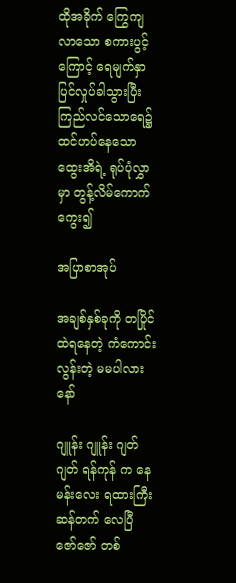ထိုအခိုက် ကြွေကျလာသော စကားပွင့်ကြောင့် ရေမျက်နှာပြင်လှုပ်ခါသွားပြီး ကြည်လင်သောရေ၌ ထင်ဟပ်နေသော ထွေးအိရဲ့ ရုပ်ပုံလွှာမှာ တွန့်လိမ်ကောက်ကွေး၍

အပြာစာအုပ်

အချစ်နှစ်ခုကို တပြိုင်ထဲရနေတဲ့ ကံကောင်းလွန်းတဲ့ မမပါလားနော်

ဂျူန်း ဂျူန်း ဂျတ် ဂျတ် ရန်ကုန် က နေ မန်းလေး ရထားကြီး ဆန်တက် လေပြီ ဇော်ဇော် တစ်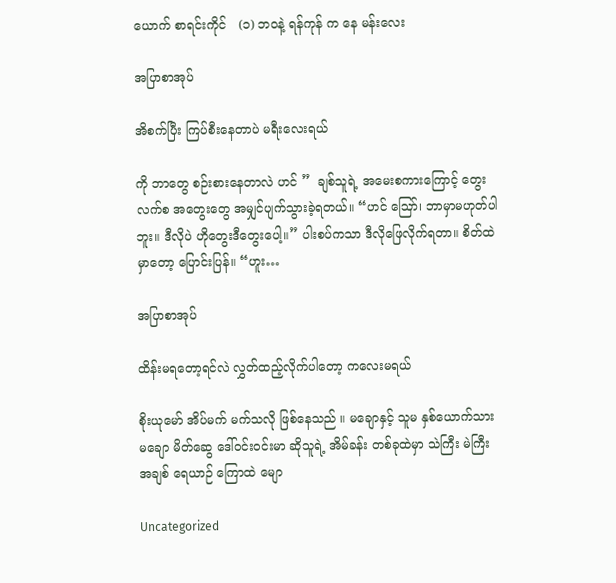ယောက် စာရင်းကိုင်   (၁) ဘဝနဲ့ ရန်ကုန် က နေ မန်းလေး

အပြာစာအုပ်

အိစက်ပြီး ကြပ်စီးနေတာပဲ မရီးလေးရယ်

ကို ဘာတွေ စဉ်းစားနေတာလဲ ဟင် ”  ချစ်သူရဲ့ အမေးစကားကြောင့် တွေးလက်စ အတွေးတွေ အမျှင်ပျက်သွားခဲ့ရတယ်။ “ဟင် ဪ၊ ဘာမှာမဟုတ်ပါဘူး။ ဒီလိုပဲ ဟိုတွေးဒီတွေးပေါ့။” ပါးစပ်ကသာ ဒီလိုဖြေလိုက်ရတာ။ စိတ်ထဲမှာတော့ ပြောင်းပြန်။ “ဟူး…

အပြာစာအုပ်

ထိန်းမရတော့ရင်လဲ လွှတ်ထည့်လိုက်ပါတော့ ကလေးမရယ်

စိုးယုမော် အိပ်မက် မက်သလို ဖြစ်နေသည် ။ မချောနှင့် သူမ နှစ်ယောက်သား မချော မိတ်ဆွေ ဒေါ်ဝင်းဝင်းမာ ဆိုသူရဲ့ အိမ်ခန်း တစ်ခုထဲမှာ သဲကြီး မဲကြီး အချစ် ရေယာဉ် ကြောထဲ မျော

Uncategorized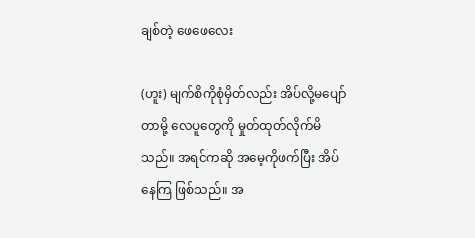ချစ်တဲ့ ဖေဖေလေး

(ဟူး) မျက်စိကိုစုံမှိတ်လည်း အိပ်လို့မပျော်တာမို့ လေပူတွေကို မှုတ်ထုတ်လိုက်မိသည်။ အရင်ကဆို အမေ့ကိုဖက်ပြီး အိပ်နေကြ ဖြစ်သည်။ အ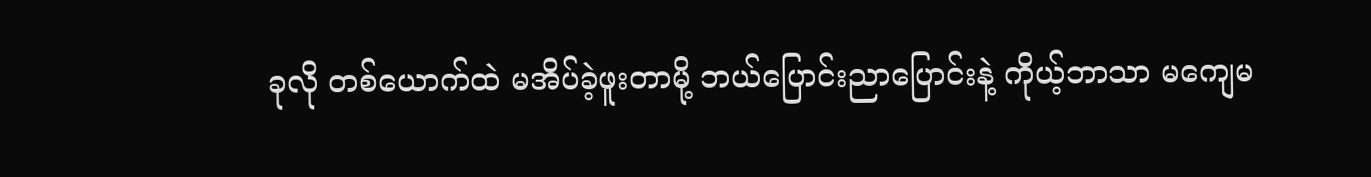ခုလို တစ်ယောက်ထဲ မအိပ်ခဲ့ဖူးတာမို့ ဘယ်ပြောင်းညာပြောင်းနဲ့ ကိုယ့်ဘာသာ မကျေမ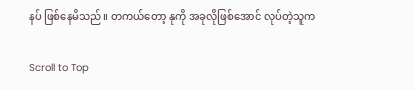နပ် ဖြစ်နေမိသည်။ တကယ်တော့ နုကို အခုလိုဖြစ်အောင် လုပ်တဲ့သူက

Scroll to Top